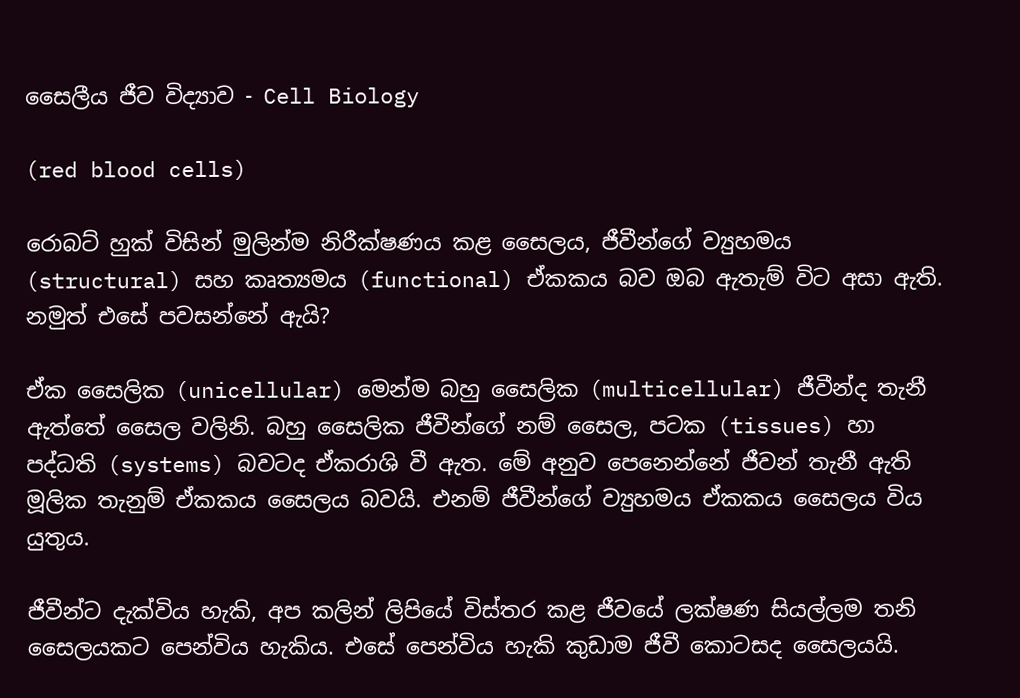සෛලීය ජීව විද්‍යාව - Cell Biology

(red blood cells)

රොබට් හුක් විසින් මුලින්ම නිරීක්ෂණය කළ සෛලය, ජීවීන්ගේ ව්‍යුහමය (structural) සහ කෘත්‍යමය (functional) ඒකකය බව ඔබ ඇතැම් විට අසා ඇති. නමුත් එසේ පවසන්නේ ඇයි?

ඒක සෛලික (unicellular) මෙන්ම බහු සෛලික (multicellular) ජීවීන්ද තැනී ඇත්තේ සෛල වලිනි. බහු සෛලික ජීවීන්ගේ නම් සෛල, පටක (tissues) හා පද්ධති (systems) බවටද ඒකරාශි වී ඇත. මේ අනුව පෙනෙන්නේ ජීවන් තැනී ඇති මූලික තැනුම් ඒකකය සෛලය බවයි. එනම් ජීවීන්ගේ ව්‍යුහමය ඒකකය සෛලය විය යුතුය.

ජීවීන්ට දැක්විය හැකි, අප කලින් ලිපියේ විස්තර කළ ජීවයේ ලක්ෂණ සියල්ලම තනි සෛලයකට පෙන්විය හැකිය. එසේ පෙන්විය හැකි කුඩාම ජීවී කොටසද සෛලයයි.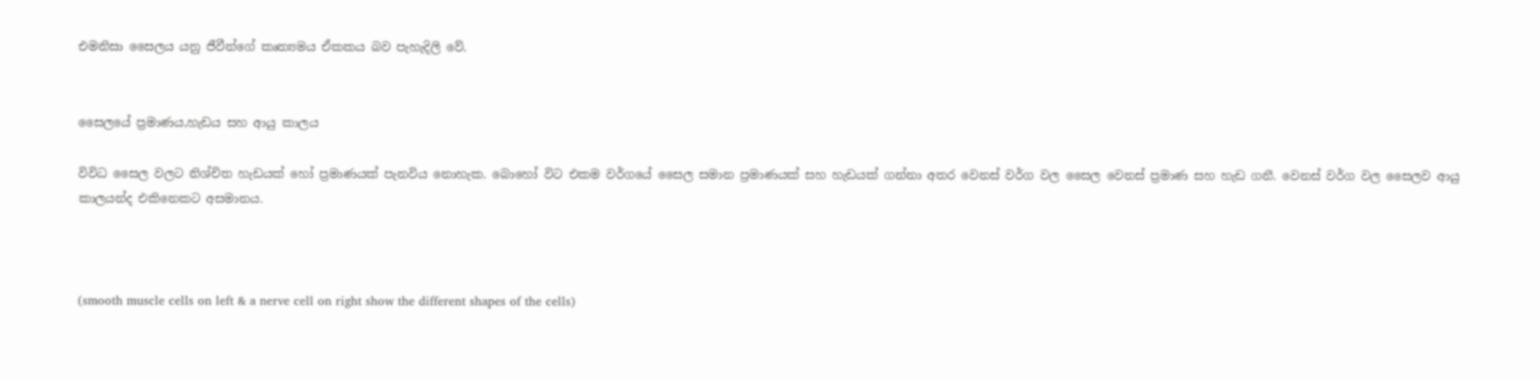එමනිසා සෛලය යනු ජීවීන්ගේ කෘත්‍යමය ඒකකය බව පැහැදිලි වේ.


සෛලයේ ප්‍රමාණය,හැඩය සහ ආයු කාලය

විවිධ සෛල වලට නිශ්චිත හැඩයක් හෝ ප්‍රමාණයක් පැනවිය නොහැක. බොහෝ විට එකම වර්ගයේ සෛල සමාන ප්‍රමාණයක් සහ හැඩයක් ගන්නා අතර වෙනස් වර්ග වල සෛල වෙනස් ප්‍රමාණ සහ හැඩ ගනී. වෙනස් වර්ග වල සෛලව ආයු කාලයන්ද එකිනෙකට අසමානය.



(smooth muscle cells on left & a nerve cell on right show the different shapes of the cells)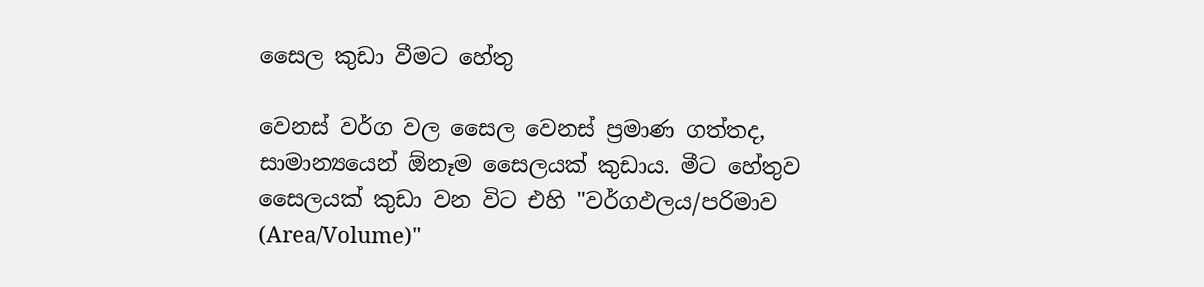සෛල කුඩා වීමට හේතු

වෙනස් වර්ග වල සෛල වෙනස් ප්‍රමාණ ගත්තද, සාමාන්‍යයෙන් ඕනෑම සෛලයක් කුඩාය. මීට හේතුව සෛලයක් කුඩා වන විට එහි "වර්ගඵලය/පරිමාව (Area/Volume)"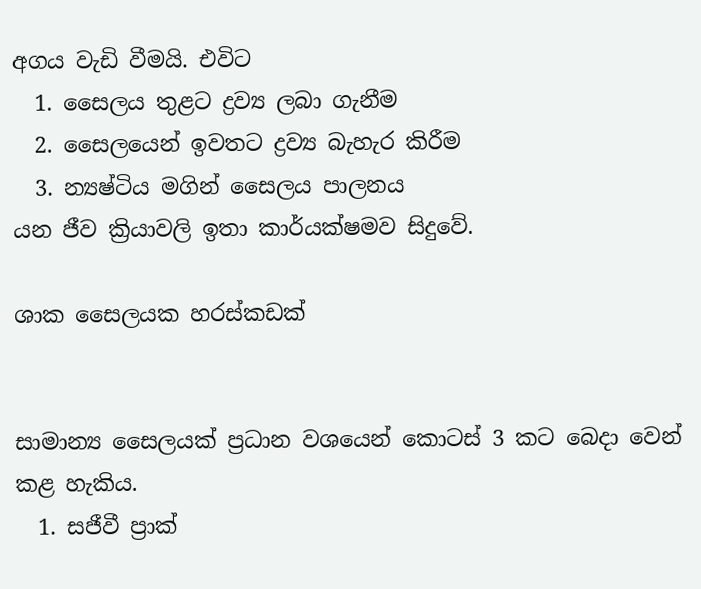අගය වැඩි වීමයි. එවිට
  1. සෛලය තුළට ද්‍රව්‍ය ලබා ගැනීම
  2. සෛලයෙන් ඉවතට ද්‍රව්‍ය බැහැර කිරීම
  3. න්‍යෂ්ටිය මගින් සෛලය පාලනය
යන ජීව ක්‍රියාවලි ඉතා කාර්යක්ෂමව සිදුවේ.

ශාක සෛලයක හරස්කඩක්


සාමාන්‍ය සෛලයක් ප්‍රධාන වශයෙන් කොටස් 3 කට බෙදා වෙන් කළ හැකිය.
  1. සජීවී ප්‍රාක්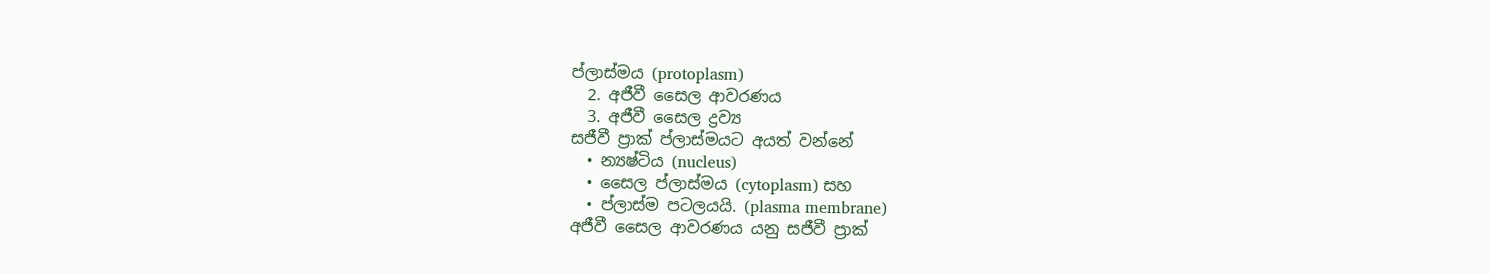ප්ලාස්මය (protoplasm)
  2. අජීවී සෛල ආවරණය
  3. අජීවී සෛල ද්‍රව්‍ය
සජීවී ප්‍රාක් ප්ලාස්මයට අයත් වන්නේ
  • න්‍යෂ්ටිය (nucleus)
  • සෛල ප්ලාස්මය (cytoplasm) සහ
  • ප්ලාස්ම පටලයයි. (plasma membrane)
අජීවී සෛල ආවරණය යනු සජීවී ප්‍රාක්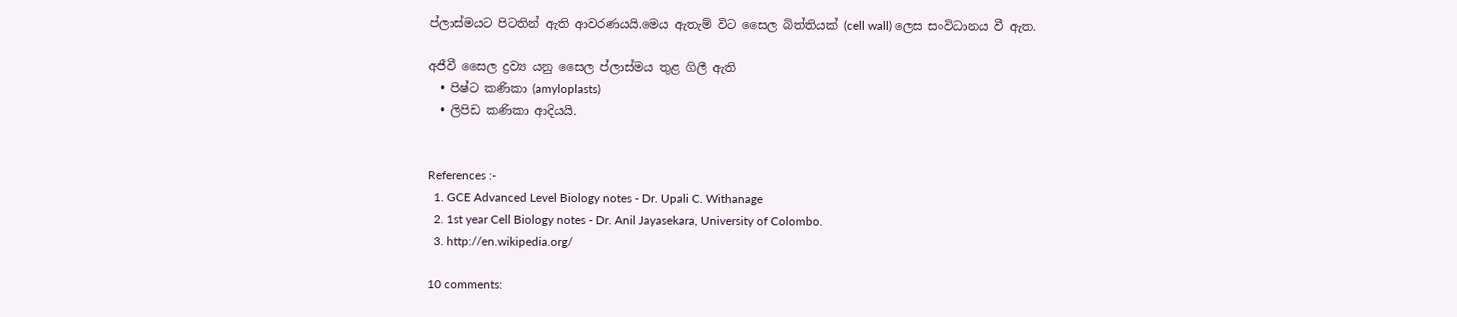ප්ලාස්මයට පිටතින් ඇති ආවරණයයි.මෙය ඇතැම් විට සෛල බිත්තියක් (cell wall) ලෙස සංවිධානය වී ඇත.

අජීවී සෛල ද්‍රව්‍ය යනු සෛල ප්ලාස්මය තුළ ගිලී ඇති
  • පිෂ්ට කණිකා (amyloplasts)
  • ලිපිඩ කණිකා ආදියයි.


References :-
  1. GCE Advanced Level Biology notes - Dr. Upali C. Withanage
  2. 1st year Cell Biology notes - Dr. Anil Jayasekara, University of Colombo.
  3. http://en.wikipedia.org/

10 comments: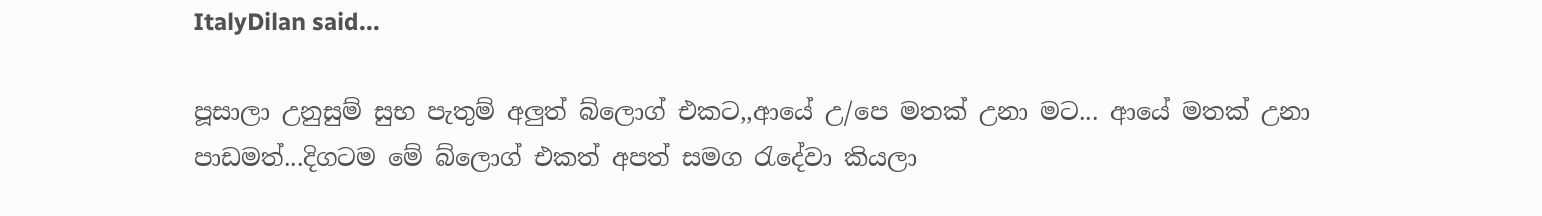ItalyDilan said...

පූසාලා උනුසුම් සුභ පැතුම් අලුත් බ්ලොග් එකට,,ආයේ උ/පෙ මතක් උනා මට... ආයේ මතක් උනා පාඩමත්...දිගටම මේ බ්ලොග් එකත් අපත් සමග රැදේවා කියලා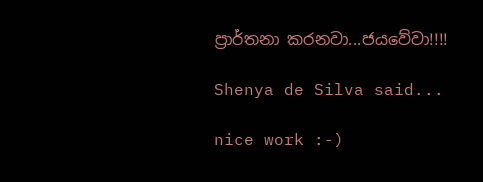ප්‍රාර්තනා කරනවා...ජයවේවා!!!!

Shenya de Silva said...

nice work :-)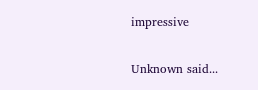impressive

Unknown said...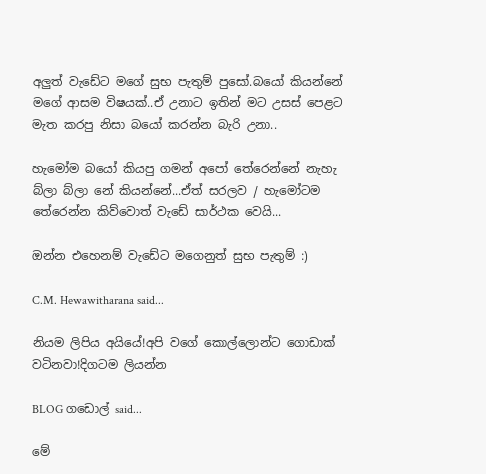අලුත් වැඩේට මගේ සුභ පැතුම් පුසෝ.බයෝ කියන්නේ මගේ ආසම විෂයක්..ඒ උනාට ඉතින් මට උසස් පෙළට මැත කරපු නිසා බයෝ කරන්න බැරි උනා..

හැමෝම බයෝ කියපු ගමන් අපෝ තේරෙන්නේ නැහැ බ්ලා බ්ලා නේ කියන්නේ...ඒත් සරලව / හැමෝටම තේරෙන්න කිව්වොත් වැඩේ සාර්ථක වෙයි...

ඔන්න එහෙනම් වැඩේට මගෙනුත් සුභ පැතුම් :)

C.M. Hewawitharana said...

නියම ලිපිය අයියේ!අපි වගේ කොල්ලොන්ට ගොඩාක් වටිනවා!දිගටම ලියන්න

BLOG ගඩොල් said...

මේ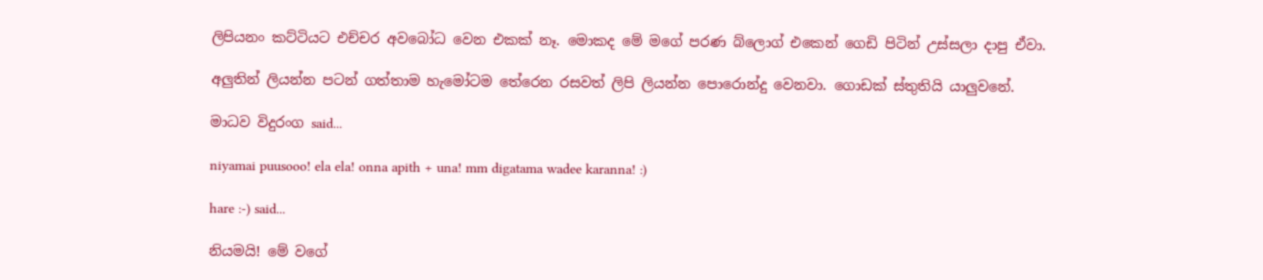ලිපියනං කට්ටියට එච්චර අවබෝධ වෙන එකක් නෑ. මොකද මේ මගේ පරණ බ්ලොග් එකෙන් ගෙඩි පිටින් උස්සලා දාපු ඒවා.

අලුතින් ලියන්න පටන් ගත්තාම හැමෝටම තේරෙන රසවත් ලිපි ලියන්න පොරොන්දු වෙනවා. ගොඩක් ස්තුතියි යාලුවනේ.

මාධව විදුරංග said...

niyamai puusooo! ela ela! onna apith + una! mm digatama wadee karanna! :)

hare :-) said...

නියමයි! මේ වගේ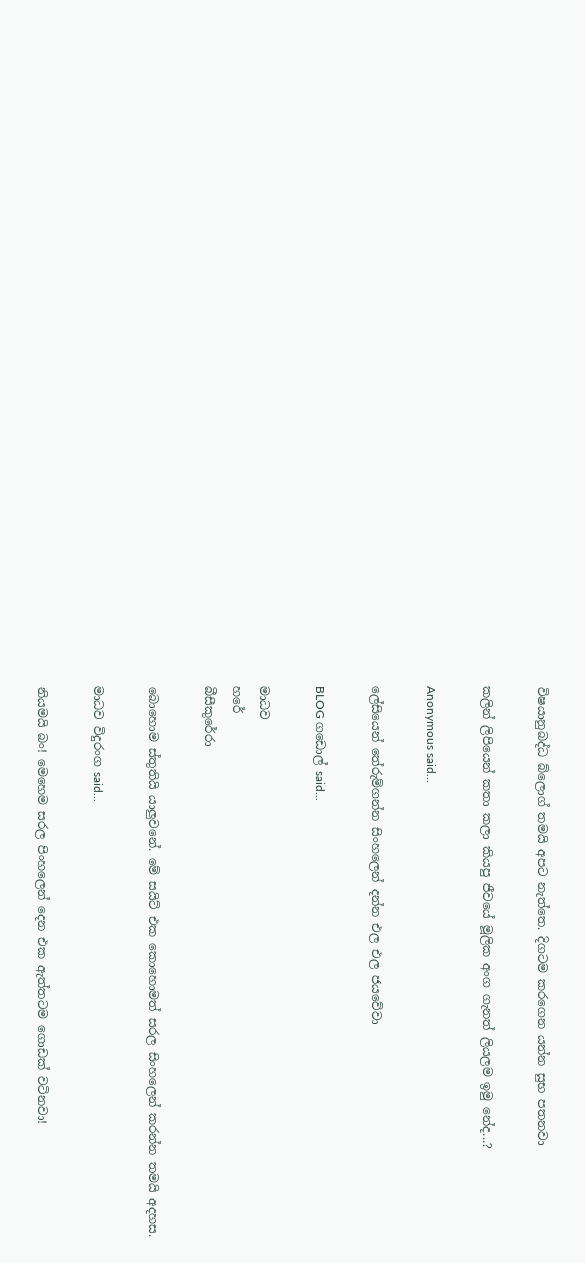විෂයානුබද්ධ බ්ලොග් තමයි අපට නැත්තෙ. දිගටම කරගෙන යන්න සුභ පතනවා

කලින් ලිපියෙන් කතා කලා කියපු ජීවයේ මූලික අංග ගැනත් ලියලම ඉමු නේද...?

Anonymous said...

ලේසියෙන් තේරුම්ගන්න සිංහලෙන් දන්න එල එල ජයවේවා

BLOG ගඩොල් said...

මාධව
හරේ
බීසීකුරේරා

බොහොම ස්තුතියි යාලුවනේ. මේ සයිට් එක කොහොමත් සරල සිංහලෙන් කරන්න තමයි අදහස.

මාධව විදුරංග said...

නියමයි බං! මෙහෙම සරල පිංහලෙන් දෙන එක ඇත්තටම ගොඩක් වටිනවා!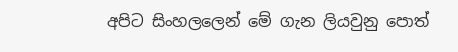අපිට සිංහලලෙන් මේ ගැන ලියවුනු පොත්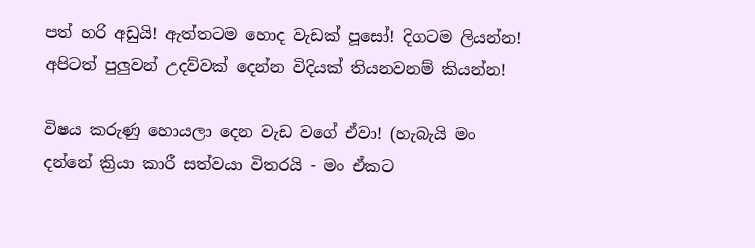පත් හරි අඩුයි! ඇත්තටම හොද වැඩක් පූසෝ! දිගටම ලියන්න! අපිටත් පුලුවන් උදව්වක් දෙන්න විදියක් තියනවනම් කියන්න!

විෂය කරුණු හොයලා දෙන වැඩ වගේ ඒවා! (හැබැයි මං දන්නේ ක්‍රියා කාරී සත්වයා විතරයි - මං ඒකට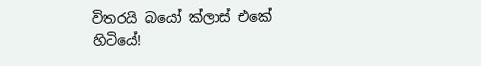විතරයි බයෝ ක්ලාස් එකේ හිටියේ!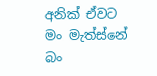අනික් ඒවට මං මැත්ස්නේ බං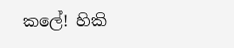කලේ! හිකි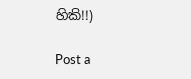හිකි!!)

Post a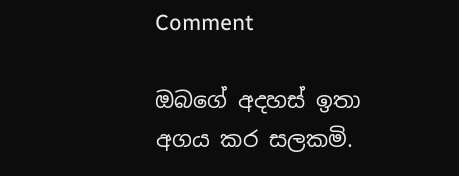Comment

ඔබගේ අදහස් ඉතා අගය කර සලකමි.